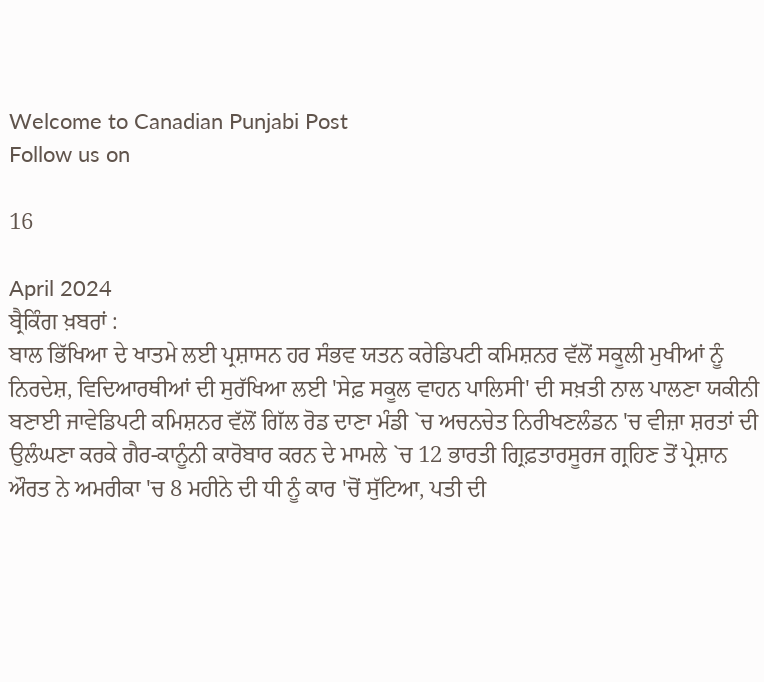Welcome to Canadian Punjabi Post
Follow us on

16

April 2024
ਬ੍ਰੈਕਿੰਗ ਖ਼ਬਰਾਂ :
ਬਾਲ ਭਿੱਖਿਆ ਦੇ ਖਾਤਮੇ ਲਈ ਪ੍ਰਸ਼ਾਸਨ ਹਰ ਸੰਭਵ ਯਤਨ ਕਰੇਡਿਪਟੀ ਕਮਿਸ਼ਨਰ ਵੱਲੋਂ ਸਕੂਲੀ ਮੁਖੀਆਂ ਨੂੰ ਨਿਰਦੇਸ਼, ਵਿਦਿਆਰਥੀਆਂ ਦੀ ਸੁਰੱਖਿਆ ਲਈ 'ਸੇਫ਼ ਸਕੂਲ ਵਾਹਨ ਪਾਲਿਸੀ' ਦੀ ਸਖ਼ਤੀ ਨਾਲ ਪਾਲਣਾ ਯਕੀਨੀ ਬਣਾਈ ਜਾਵੇਡਿਪਟੀ ਕਮਿਸ਼ਨਰ ਵੱਲੋਂ ਗਿੱਲ ਰੋਡ ਦਾਣਾ ਮੰਡੀ `ਚ ਅਚਨਚੇਤ ਨਿਰੀਖਣਲੰਡਨ 'ਚ ਵੀਜ਼ਾ ਸ਼ਰਤਾਂ ਦੀ ਉਲੰਘਣਾ ਕਰਕੇ ਗੈਰ-ਕਾਨੂੰਨੀ ਕਾਰੋਬਾਰ ਕਰਨ ਦੇ ਮਾਮਲੇ `ਚ 12 ਭਾਰਤੀ ਗ੍ਰਿਫ਼ਤਾਰਸੂਰਜ ਗ੍ਰਹਿਣ ਤੋਂ ਪ੍ਰੇਸ਼ਾਨ ਔਰਤ ਨੇ ਅਮਰੀਕਾ 'ਚ 8 ਮਹੀਨੇ ਦੀ ਧੀ ਨੂੰ ਕਾਰ 'ਚੋਂ ਸੁੱਟਿਆ, ਪਤੀ ਦੀ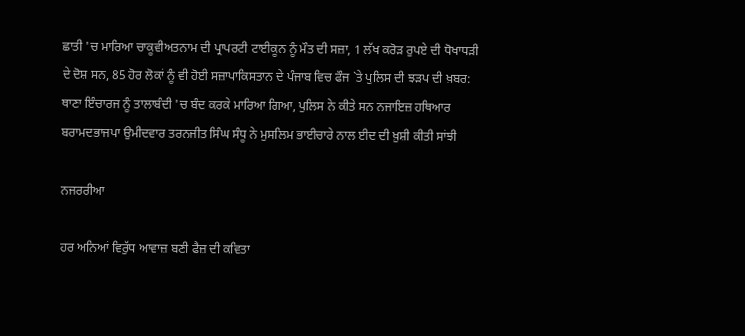ਛਾਤੀ 'ਚ ਮਾਰਿਆ ਚਾਕੂਵੀਅਤਨਾਮ ਦੀ ਪ੍ਰਾਪਰਟੀ ਟਾਈਕੂਨ ਨੂੰ ਮੌਤ ਦੀ ਸਜ਼ਾ, 1 ਲੱਖ ਕਰੋੜ ਰੁਪਏ ਦੀ ਧੋਖਾਧੜੀ ਦੇ ਦੋਸ਼ ਸਨ, 85 ਹੋਰ ਲੋਕਾਂ ਨੂੰ ਵੀ ਹੋਈ ਸਜ਼ਾਪਾਕਿਸਤਾਨ ਦੇ ਪੰਜਾਬ ਵਿਚ ਫੌਜ `ਤੇ ਪੁਲਿਸ ਦੀ ਝੜਪ ਦੀ ਖ਼ਬਰ: ਥਾਣਾ ਇੰਚਾਰਜ ਨੂੰ ਤਾਲਾਬੰਦੀ 'ਚ ਬੰਦ ਕਰਕੇ ਮਾਰਿਆ ਗਿਆ, ਪੁਲਿਸ ਨੇ ਕੀਤੇ ਸਨ ਨਜਾਇਜ਼ ਹਥਿਆਰ ਬਰਾਮਦਭਾਜਪਾ ਉਮੀਦਵਾਰ ਤਰਨਜੀਤ ਸਿੰਘ ਸੰਧੂ ਨੇ ਮੁਸਲਿਮ ਭਾਈਚਾਰੇ ਨਾਲ ਈਦ ਦੀ ਖ਼ੁਸ਼ੀ ਕੀਤੀ ਸਾਂਝੀ

ਨਜਰਰੀਆ

ਹਰ ਅਨਿਆਂ ਵਿਰੁੱਧ ਆਵਾਜ਼ ਬਣੀ ਫੈਜ਼ ਦੀ ਕਵਿਤਾ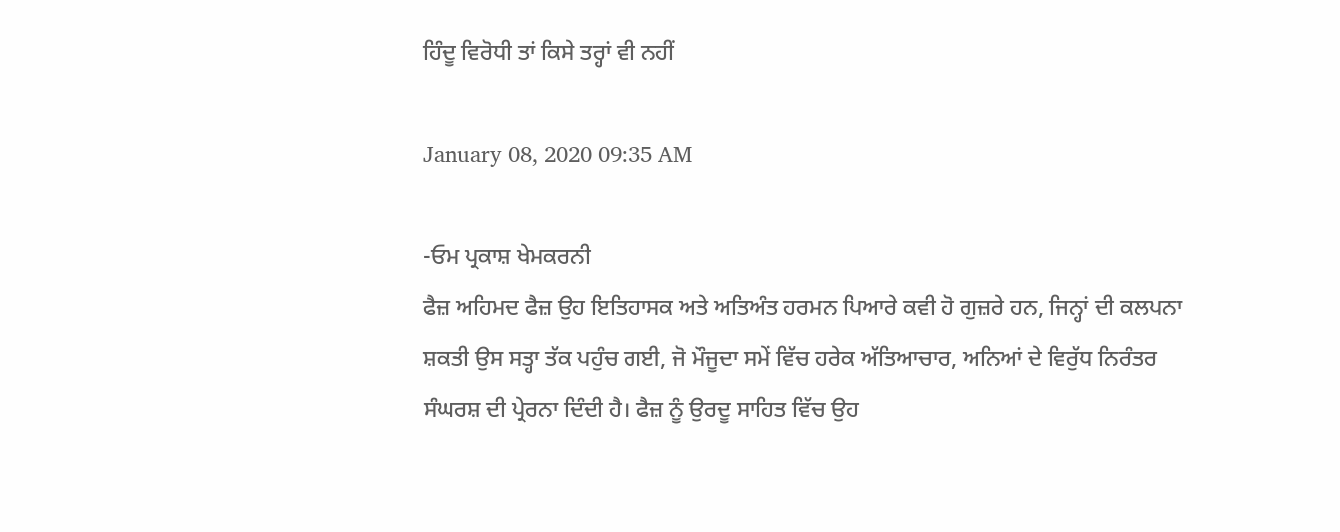ਹਿੰਦੂ ਵਿਰੋਧੀ ਤਾਂ ਕਿਸੇ ਤਰ੍ਹਾਂ ਵੀ ਨਹੀਂ

January 08, 2020 09:35 AM

-ਓਮ ਪ੍ਰਕਾਸ਼ ਖੇਮਕਰਨੀ
ਫੈਜ਼ ਅਹਿਮਦ ਫੈਜ਼ ਉਹ ਇਤਿਹਾਸਕ ਅਤੇ ਅਤਿਅੰਤ ਹਰਮਨ ਪਿਆਰੇ ਕਵੀ ਹੋ ਗੁਜ਼ਰੇ ਹਨ, ਜਿਨ੍ਹਾਂ ਦੀ ਕਲਪਨਾ ਸ਼ਕਤੀ ਉਸ ਸਤ੍ਹਾ ਤੱਕ ਪਹੁੰਚ ਗਈ, ਜੋ ਮੌਜੂਦਾ ਸਮੇਂ ਵਿੱਚ ਹਰੇਕ ਅੱਤਿਆਚਾਰ, ਅਨਿਆਂ ਦੇ ਵਿਰੁੱਧ ਨਿਰੰਤਰ ਸੰਘਰਸ਼ ਦੀ ਪ੍ਰੇਰਨਾ ਦਿੰਦੀ ਹੈ। ਫੈਜ਼ ਨੂੰ ਉਰਦੂ ਸਾਹਿਤ ਵਿੱਚ ਉਹ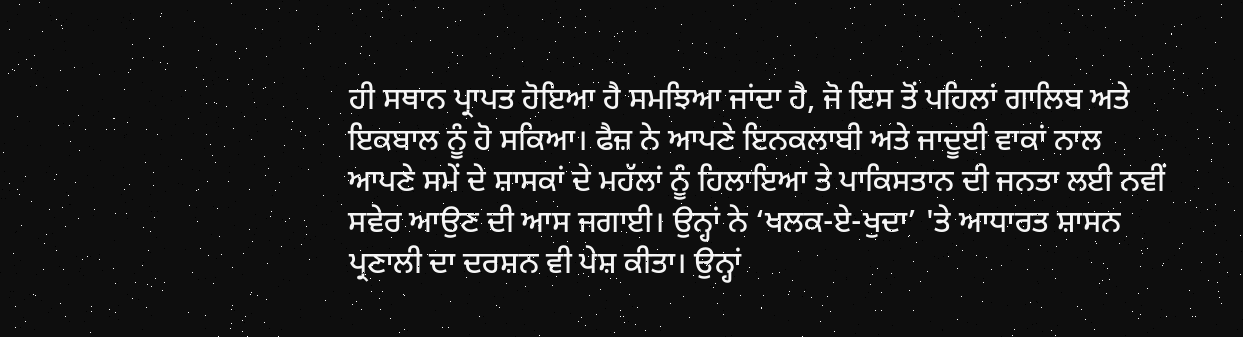ਹੀ ਸਥਾਨ ਪ੍ਰਾਪਤ ਹੋਇਆ ਹੈ ਸਮਝਿਆ ਜਾਂਦਾ ਹੈ, ਜੋ ਇਸ ਤੋਂ ਪਹਿਲਾਂ ਗਾਲਿਬ ਅਤੇ ਇਕਬਾਲ ਨੂੰ ਹੋ ਸਕਿਆ। ਫੈਜ਼ ਨੇ ਆਪਣੇ ਇਨਕਲਾਬੀ ਅਤੇ ਜਾਦੂਈ ਵਾਕਾਂ ਨਾਲ ਆਪਣੇ ਸਮੇਂ ਦੇ ਸ਼ਾਸਕਾਂ ਦੇ ਮਹੱਲਾਂ ਨੂੰ ਹਿਲਾਇਆ ਤੇ ਪਾਕਿਸਤਾਨ ਦੀ ਜਨਤਾ ਲਈ ਨਵੀਂ ਸਵੇਰ ਆਉਣ ਦੀ ਆਸ ਜਗਾਈ। ਉਨ੍ਹਾਂ ਨੇ ‘ਖਲਕ-ਏ-ਖੁਦਾ’ 'ਤੇ ਆਧਾਰਤ ਸ਼ਾਸਨ ਪ੍ਰਣਾਲੀ ਦਾ ਦਰਸ਼ਨ ਵੀ ਪੇਸ਼ ਕੀਤਾ। ਉਨ੍ਹਾਂ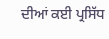ਦੀਆਂ ਕਈ ਪ੍ਰਸਿੱਧ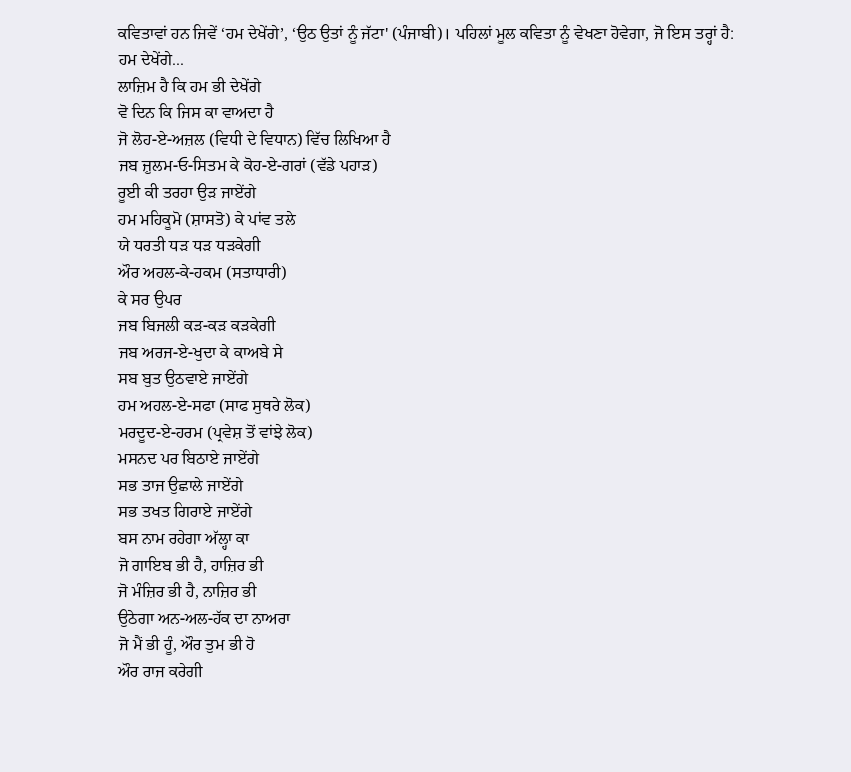ਕਵਿਤਾਵਾਂ ਹਨ ਜਿਵੇਂ ‘ਹਮ ਦੇਖੇਂਗੇ’, ‘ਉਠ ਉਤਾਂ ਨੂੰ ਜੱਟਾ' (ਪੰਜਾਬੀ)। ਪਹਿਲਾਂ ਮੂਲ ਕਵਿਤਾ ਨੂੰ ਵੇਖਣਾ ਹੋਵੇਗਾ, ਜੋ ਇਸ ਤਰ੍ਹਾਂ ਹੈ:
ਹਮ ਦੇਖੇਂਗੇ...
ਲਾਜ਼ਿਮ ਹੈ ਕਿ ਹਮ ਭੀ ਦੇਖੇਂਗੇ
ਵੋ ਦਿਨ ਕਿ ਜਿਸ ਕਾ ਵਾਅਦਾ ਹੈ
ਜੋ ਲੋਹ-ਏ-ਅਜ਼ਲ (ਵਿਧੀ ਦੇ ਵਿਧਾਨ) ਵਿੱਚ ਲਿਖਿਆ ਹੈ
ਜਬ ਜ਼ੁਲਮ-ਓ-ਸਿਤਮ ਕੇ ਕੋਹ-ਏ-ਗਰਾਂ (ਵੱਡੇ ਪਹਾੜ)
ਰੂਈ ਕੀ ਤਰਹਾ ਉੜ ਜਾਏਂਗੇ
ਹਮ ਮਹਿਕੂਮੋ (ਸ਼ਾਸਤੋ) ਕੇ ਪਾਂਵ ਤਲੇ
ਯੇ ਧਰਤੀ ਧੜ ਧੜ ਧੜਕੇਗੀ
ਔਰ ਅਹਲ-ਕੇ-ਹਕਮ (ਸਤਾਧਾਰੀ)
ਕੇ ਸਰ ਉਪਰ
ਜਬ ਬਿਜਲੀ ਕੜ-ਕੜ ਕੜਕੇਗੀ
ਜਬ ਅਰਜ-ਏ-ਖੁਦਾ ਕੇ ਕਾਅਬੇ ਸੇ
ਸਬ ਬੁਤ ਉਠਵਾਏ ਜਾਏਂਗੇ
ਹਮ ਅਹਲ-ਏ-ਸਫਾ (ਸਾਫ ਸੁਥਰੇ ਲੋਕ)
ਮਰਦੂਦ-ਏ-ਹਰਮ (ਪ੍ਰਵੇਸ਼ ਤੋਂ ਵਾਂਝੇ ਲੋਕ)
ਮਸਨਦ ਪਰ ਬਿਠਾਏ ਜਾਏਂਗੇ
ਸਭ ਤਾਜ ਉਛਾਲੇ ਜਾਏਂਗੇ
ਸਭ ਤਖਤ ਗਿਰਾਏ ਜਾਏਂਗੇ
ਬਸ ਨਾਮ ਰਹੇਗਾ ਅੱਲ੍ਹਾ ਕਾ
ਜੋ ਗਾਇਬ ਭੀ ਹੈ, ਹਾਜ਼ਿਰ ਭੀ
ਜੋ ਮੰਜ਼ਿਰ ਭੀ ਹੈ, ਨਾਜ਼ਿਰ ਭੀ
ਉਠੇਗਾ ਅਨ-ਅਲ-ਹੱਕ ਦਾ ਨਾਅਰਾ
ਜੋ ਮੈਂ ਭੀ ਹੂੰ, ਔਰ ਤੁਮ ਭੀ ਹੋ
ਔਰ ਰਾਜ ਕਰੇਗੀ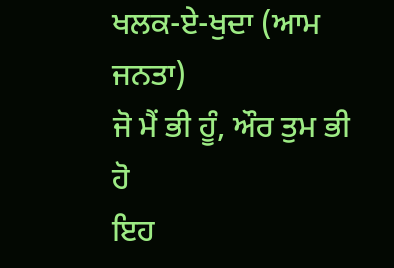ਖਲਕ-ਏ-ਖੁਦਾ (ਆਮ ਜਨਤਾ)
ਜੋ ਮੈਂ ਭੀ ਹੂੰ, ਔਰ ਤੁਮ ਭੀ ਹੋ
ਇਹ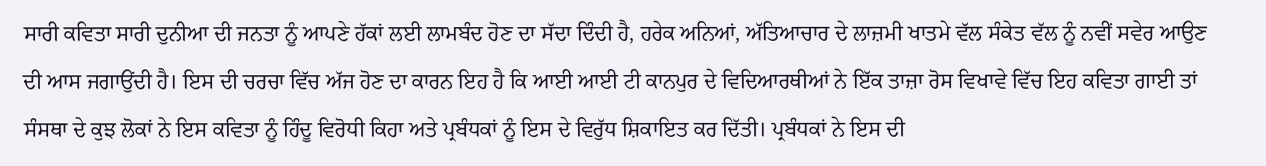ਸਾਰੀ ਕਵਿਤਾ ਸਾਰੀ ਦੁਨੀਆ ਦੀ ਜਨਤਾ ਨੂੰ ਆਪਣੇ ਹੱਕਾਂ ਲਈ ਲਾਮਬੰਦ ਹੋਣ ਦਾ ਸੱਦਾ ਦਿੰਦੀ ਹੈ, ਹਰੇਕ ਅਨਿਆਂ, ਅੱਤਿਆਚਾਰ ਦੇ ਲਾਜ਼ਮੀ ਖਾਤਮੇ ਵੱਲ ਸੰਕੇਤ ਵੱਲ ਨੂੰ ਨਵੀਂ ਸਵੇਰ ਆਉਣ ਦੀ ਆਸ ਜਗਾਉਂਦੀ ਹੈ। ਇਸ ਦੀ ਚਰਚਾ ਵਿੱਚ ਅੱਜ ਹੋਣ ਦਾ ਕਾਰਨ ਇਹ ਹੈ ਕਿ ਆਈ ਆਈ ਟੀ ਕਾਨਪੁਰ ਦੇ ਵਿਦਿਆਰਥੀਆਂ ਨੇ ਇੱਕ ਤਾਜ਼ਾ ਰੋਸ ਵਿਖਾਵੇ ਵਿੱਚ ਇਹ ਕਵਿਤਾ ਗਾਈ ਤਾਂ ਸੰਸਥਾ ਦੇ ਕੁਝ ਲੋਕਾਂ ਨੇ ਇਸ ਕਵਿਤਾ ਨੂੰ ਹਿੰਦੂ ਵਿਰੋਧੀ ਕਿਹਾ ਅਤੇ ਪ੍ਰਬੰਧਕਾਂ ਨੂੰ ਇਸ ਦੇ ਵਿਰੁੱਧ ਸ਼ਿਕਾਇਤ ਕਰ ਦਿੱਤੀ। ਪ੍ਰਬੰਧਕਾਂ ਨੇ ਇਸ ਦੀ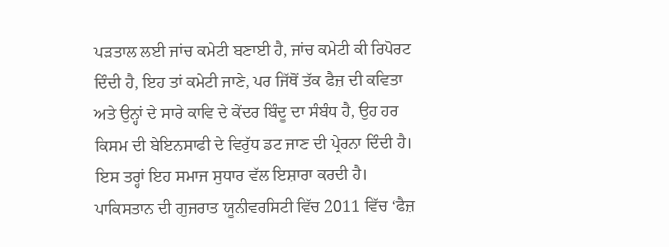ਪੜਤਾਲ ਲਈ ਜਾਂਚ ਕਮੇਟੀ ਬਣਾਈ ਹੈ, ਜਾਂਚ ਕਮੇਟੀ ਕੀ ਰਿਪੋਰਟ ਦਿੰਦੀ ਹੈ, ਇਹ ਤਾਂ ਕਮੇਟੀ ਜਾਣੇ, ਪਰ ਜਿੱਥੋਂ ਤੱਕ ਫੈਜ਼ ਦੀ ਕਵਿਤਾ ਅਤੇ ਉਨ੍ਹਾਂ ਦੇ ਸਾਰੇ ਕਾਵਿ ਦੇ ਕੇਂਦਰ ਬਿੰਦੂ ਦਾ ਸੰਬੰਧ ਹੈ, ਉਹ ਹਰ ਕਿਸਮ ਦੀ ਬੇਇਨਸਾਫੀ ਦੇ ਵਿਰੁੱਧ ਡਟ ਜਾਣ ਦੀ ਪ੍ਰੇਰਨਾ ਦਿੰਦੀ ਹੈ। ਇਸ ਤਰ੍ਹਾਂ ਇਹ ਸਮਾਜ ਸੁਧਾਰ ਵੱਲ ਇਸ਼ਾਰਾ ਕਰਦੀ ਹੈ।
ਪਾਕਿਸਤਾਨ ਦੀ ਗੁਜਰਾਤ ਯੂਨੀਵਰਸਿਟੀ ਵਿੱਚ 2011 ਵਿੱਚ ‘ਫੈਜ਼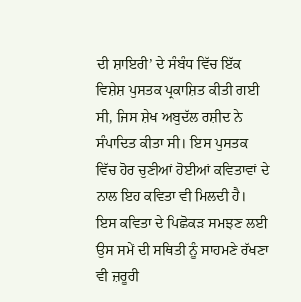ਦੀ ਸ਼ਾਇਰੀ’ ਦੇ ਸੰਬੰਧ ਵਿੱਚ ਇੱਕ ਵਿਸ਼ੇਸ਼ ਪੁਸਤਕ ਪ੍ਰਕਾਸ਼ਿਤ ਕੀਤੀ ਗਈ ਸੀ, ਜਿਸ ਸ਼ੇਖ ਅਬੁਦੱਲ ਰਸ਼ੀਦ ਨੇ ਸੰਪਾਦਿਤ ਕੀਤਾ ਸੀ। ਇਸ ਪੁਸਤਕ ਵਿੱਚ ਹੋਰ ਚੁਣੀਆਂ ਹੋਈਆਂ ਕਵਿਤਾਵਾਂ ਦੇ ਨਾਲ ਇਹ ਕਵਿਤਾ ਵੀ ਮਿਲਦੀ ਹੈ। ਇਸ ਕਵਿਤਾ ਦੇ ਪਿਛੋਕੜ ਸਮਝਣ ਲਈ ਉਸ ਸਮੇਂ ਦੀ ਸਥਿਤੀ ਨੂੰ ਸਾਹਮਣੇ ਰੱਖਣਾ ਵੀ ਜ਼ਰੂਰੀ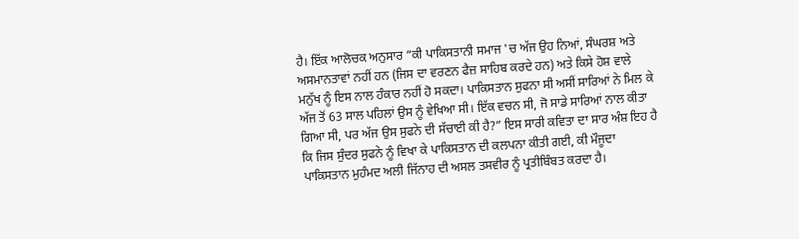ਹੈ। ਇੱਕ ਆਲੋਚਕ ਅਨੁਸਾਰ “ਕੀ ਪਾਕਿਸਤਾਨੀ ਸਮਾਜ 'ਚ ਅੱਜ ਉਹ ਨਿਆਂ, ਸੰਘਰਸ਼ ਅਤੇ ਅਸਮਾਨਤਾਵਾਂ ਨਹੀਂ ਹਨ (ਜਿਸ ਦਾ ਵਰਣਨ ਫੈਜ਼ ਸਾਹਿਬ ਕਰਦੇ ਹਨ) ਅਤੇ ਕਿਸੇ ਹੋਸ਼ ਵਾਲੇ ਮਨੁੱਖ ਨੂੰ ਇਸ ਨਾਲ ਹੰਕਾਰ ਨਹੀਂ ਹੋ ਸਕਦਾ। ਪਾਕਿਸਤਾਨ ਸੁਫਨਾ ਸੀ ਅਸੀਂ ਸਾਰਿਆਂ ਨੇ ਮਿਲ ਕੇ ਅੱਜ ਤੋਂ 63 ਸਾਲ ਪਹਿਲਾਂ ਉਸ ਨੂੰ ਵੇਖਿਆ ਸੀ। ਇੱਕ ਵਚਨ ਸੀ, ਜੋ ਸਾਡੇ ਸਾਰਿਆਂ ਨਾਲ ਕੀਤਾ ਗਿਆ ਸੀ, ਪਰ ਅੱਜ ਉਸ ਸੁਫਨੇ ਦੀ ਸੱਚਾਈ ਕੀ ਹੈ?” ਇਸ ਸਾਰੀ ਕਵਿਤਾ ਦਾ ਸਾਰ ਅੰਸ਼ ਇਹ ਹੈ ਕਿ ਜਿਸ ਸੁੰਦਰ ਸੁਫਨੇ ਨੂੰ ਵਿਖਾ ਕੇ ਪਾਕਿਸਤਾਨ ਦੀ ਕਲਪਨਾ ਕੀਤੀ ਗਈ, ਕੀ ਮੌਜੂਦਾ ਪਾਕਿਸਤਾਨ ਮੁਹੰਮਦ ਅਲੀ ਜਿੱਨਾਹ ਦੀ ਅਸਲ ਤਸਵੀਰ ਨੂੰ ਪ੍ਰਤੀਬਿੰਬਤ ਕਰਦਾ ਹੈ।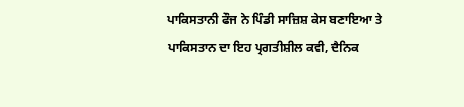ਪਾਕਿਸਤਾਨੀ ਫੌਜ ਨੇ ਪਿੰਡੀ ਸਾਜ਼ਿਸ਼ ਕੇਸ ਬਣਾਇਆ ਤੇ ਪਾਕਿਸਤਾਨ ਦਾ ਇਹ ਪ੍ਰਗਤੀਸ਼ੀਲ ਕਵੀ, ਦੈਨਿਕ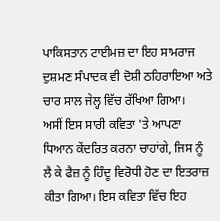ਪਾਕਿਸਤਾਨ ਟਾਈਮਜ਼ ਦਾ ਇਹ ਸਾਮਰਾਜ ਦੁਸ਼ਮਣ ਸੰਪਾਦਕ ਵੀ ਦੋਸ਼ੀ ਠਹਿਰਾਇਆ ਅਤੇ ਚਾਰ ਸਾਲ ਜੇਲ੍ਹ ਵਿੱਚ ਰੱਖਿਆ ਗਿਆ।
ਅਸੀਂ ਇਸ ਸਾਰੀ ਕਵਿਤਾ 'ਤੇ ਆਪਣਾ ਧਿਆਨ ਕੇਂਦਰਿਤ ਕਰਨਾ ਚਾਹਾਂਗੇ, ਜਿਸ ਨੂੰ ਲੈ ਕੇ ਫੈਜ਼ ਨੂੰ ਹਿੰਦੂ ਵਿਰੋਧੀ ਹੋਣ ਦਾ ਇਤਰਾਜ਼ ਕੀਤਾ ਗਿਆ। ਇਸ ਕਵਿਤਾ ਵਿੱਚ ਇਹ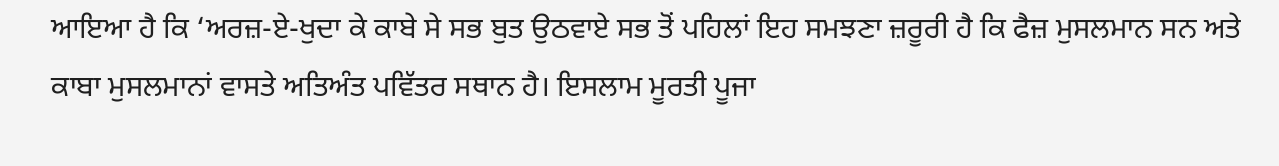ਆਇਆ ਹੈ ਕਿ ‘ਅਰਜ਼-ਏ-ਖੁਦਾ ਕੇ ਕਾਬੇ ਸੇ ਸਭ ਬੁਤ ਉਠਵਾਏ ਸਭ ਤੋਂ ਪਹਿਲਾਂ ਇਹ ਸਮਝਣਾ ਜ਼ਰੂਰੀ ਹੈ ਕਿ ਫੈਜ਼ ਮੁਸਲਮਾਨ ਸਨ ਅਤੇ ਕਾਬਾ ਮੁਸਲਮਾਨਾਂ ਵਾਸਤੇ ਅਤਿਅੰਤ ਪਵਿੱਤਰ ਸਥਾਨ ਹੈ। ਇਸਲਾਮ ਮੂਰਤੀ ਪੂਜਾ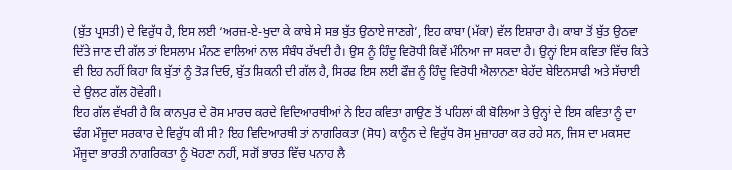(ਬੁੱਤ ਪ੍ਰਸਤੀ) ਦੇ ਵਿਰੁੱਧ ਹੈ, ਇਸ ਲਈ ‘ਅਰਜ਼-ਏ-ਖੁਦਾ ਕੇ ਕਾਬੇ ਸੇ ਸਭ ਬੁੱਤ ਉਠਾਏ ਜਾਣਗੇ’, ਇਹ ਕਾਬਾ (ਮੱਕਾ) ਵੱਲ ਇਸ਼ਾਰਾ ਹੈ। ਕਾਬਾ ਤੋਂ ਬੁੱਤ ਉਠਵਾ ਦਿੱਤੇ ਜਾਣ ਦੀ ਗੱਲ ਤਾਂ ਇਸਲਾਮ ਮੰਨਣ ਵਾਲਿਆਂ ਨਾਲ ਸੰਬੰਧ ਰੱਖਦੀ ਹੈ। ਉਸ ਨੂੰ ਹਿੰਦੂ ਵਿਰੋਧੀ ਕਿਵੇਂ ਮੰਨਿਆ ਜਾ ਸਕਦਾ ਹੈ। ਉਨ੍ਹਾਂ ਇਸ ਕਵਿਤਾ ਵਿੱਚ ਕਿਤੇ ਵੀ ਇਹ ਨਹੀਂ ਕਿਹਾ ਕਿ ਬੁੱਤਾਂ ਨੂੰ ਤੋੜ ਦਿਓ, ਬੁੱਤ ਸ਼ਿਕਨੀ ਦੀ ਗੱਲ ਹੈ, ਸਿਰਫ ਇਸ ਲਈ ਫੌਜ਼ ਨੂੰ ਹਿੰਦੂ ਵਿਰੋਧੀ ਐਲਾਨਣਾ ਬੇਹੱਦ ਬੇਇਨਸਾਫੀ ਅਤੇ ਸੱਚਾਈ ਦੇ ਉਲਟ ਗੱਲ ਹੋਵੇਗੀ।
ਇਹ ਗੱਲ ਵੱਖਰੀ ਹੈ ਕਿ ਕਾਨਪੁਰ ਦੇ ਰੋਸ ਮਾਰਚ ਕਰਦੇ ਵਿਦਿਆਰਥੀਆਂ ਨੇ ਇਹ ਕਵਿਤਾ ਗਾਉਣ ਤੋਂ ਪਹਿਲਾਂ ਕੀ ਬੋਲਿਆ ਤੇ ਉਨ੍ਹਾਂ ਦੇ ਇਸ ਕਵਿਤਾ ਨੂੰ ਦਾ ਢੰਗ ਮੌਜੂਦਾ ਸਰਕਾਰ ਦੇ ਵਿਰੁੱਧ ਕੀ ਸੀ? ਇਹ ਵਿਦਿਆਰਥੀ ਤਾਂ ਨਾਗਰਿਕਤਾ (ਸੋਧ) ਕਾਨੂੰਨ ਦੇ ਵਿਰੁੱਧ ਰੋਸ ਮੁਜ਼ਾਹਰਾ ਕਰ ਰਹੇ ਸਨ, ਜਿਸ ਦਾ ਮਕਸਦ ਮੌਜੂਦਾ ਭਾਰਤੀ ਨਾਗਰਿਕਤਾ ਨੂੰ ਖੋਹਣਾ ਨਹੀਂ, ਸਗੋਂ ਭਾਰਤ ਵਿੱਚ ਪਨਾਹ ਲੈ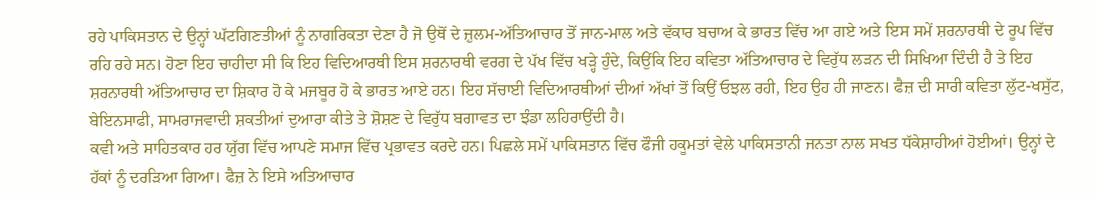ਰਹੇ ਪਾਕਿਸਤਾਨ ਦੇ ਉਨ੍ਹਾਂ ਘੱਟਗਿਣਤੀਆਂ ਨੂੰ ਨਾਗਰਿਕਤਾ ਦੇਣਾ ਹੈ ਜੋ ਉਥੋਂ ਦੇ ਜ਼ੁਲਮ-ਅੱਤਿਆਚਾਰ ਤੋਂ ਜਾਨ-ਮਾਲ ਅਤੇ ਵੱਕਾਰ ਬਚਾਅ ਕੇ ਭਾਰਤ ਵਿੱਚ ਆ ਗਏ ਅਤੇ ਇਸ ਸਮੇਂ ਸ਼ਰਨਾਰਥੀ ਦੇ ਰੂਪ ਵਿੱਚ ਰਹਿ ਰਹੇ ਸਨ। ਹੋਣਾ ਇਹ ਚਾਹੀਦਾ ਸੀ ਕਿ ਇਹ ਵਿਦਿਆਰਥੀ ਇਸ ਸ਼ਰਨਾਰਥੀ ਵਰਗ ਦੇ ਪੱਖ ਵਿੱਚ ਖੜ੍ਹੇ ਹੁੰਦੇ, ਕਿਉਂਕਿ ਇਹ ਕਵਿਤਾ ਅੱਤਿਆਚਾਰ ਦੇ ਵਿਰੁੱਧ ਲੜਨ ਦੀ ਸਿਖਿਆ ਦਿੰਦੀ ਹੈ ਤੇ ਇਹ ਸ਼ਰਨਾਰਥੀ ਅੱਤਿਆਚਾਰ ਦਾ ਸ਼ਿਕਾਰ ਹੋ ਕੇ ਮਜਬੂਰ ਹੋ ਕੇ ਭਾਰਤ ਆਏ ਹਨ। ਇਹ ਸੱਚਾਈ ਵਿਦਿਆਰਥੀਆਂ ਦੀਆਂ ਅੱਖਾਂ ਤੋਂ ਕਿਉਂ ਓਝਲ ਰਹੀ, ਇਹ ਉਹ ਹੀ ਜਾਣਨ। ਫੈਜ਼ ਦੀ ਸਾਰੀ ਕਵਿਤਾ ਲੁੱਟ-ਖਸੁੱਟ, ਬੇਇਨਸਾਫੀ, ਸਾਮਰਾਜਵਾਦੀ ਸ਼ਕਤੀਆਂ ਦੁਆਰਾ ਕੀਤੇ ਤੇ ਸ਼ੋਸ਼ਣ ਦੇ ਵਿਰੁੱਧ ਬਗਾਵਤ ਦਾ ਝੰਡਾ ਲਹਿਰਾਉਂਦੀ ਹੈ।
ਕਵੀ ਅਤੇ ਸਾਹਿਤਕਾਰ ਹਰ ਯੁੱਗ ਵਿੱਚ ਆਪਣੇ ਸਮਾਜ ਵਿੱਚ ਪ੍ਰਭਾਵਤ ਕਰਦੇ ਹਨ। ਪਿਛਲੇ ਸਮੇਂ ਪਾਕਿਸਤਾਨ ਵਿੱਚ ਫੌਜੀ ਹਕੂਮਤਾਂ ਵੇਲੇ ਪਾਕਿਸਤਾਨੀ ਜਨਤਾ ਨਾਲ ਸਖਤ ਧੱਕੇਸ਼ਾਹੀਆਂ ਹੋਈਆਂ। ਉਨ੍ਹਾਂ ਦੇ ਹੱਕਾਂ ਨੂੰ ਦਰੜਿਆ ਗਿਆ। ਫੈਜ਼ ਨੇ ਇਸੇ ਅਤਿਆਚਾਰ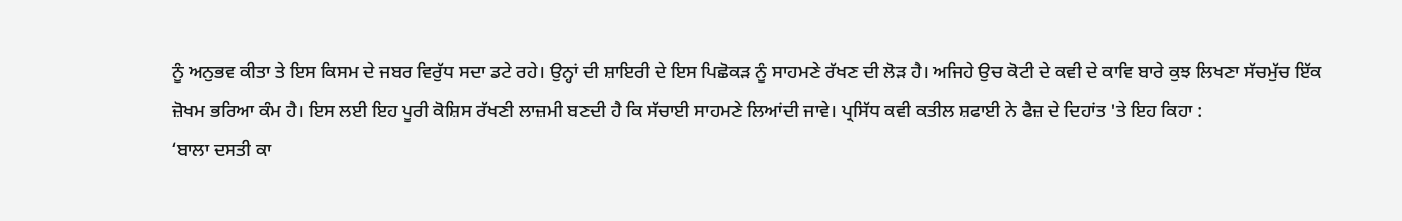ਨੂੰ ਅਨੁਭਵ ਕੀਤਾ ਤੇ ਇਸ ਕਿਸਮ ਦੇ ਜਬਰ ਵਿਰੁੱਧ ਸਦਾ ਡਟੇ ਰਹੇ। ਉਨ੍ਹਾਂ ਦੀ ਸ਼ਾਇਰੀ ਦੇ ਇਸ ਪਿਛੋਕੜ ਨੂੰ ਸਾਹਮਣੇ ਰੱਖਣ ਦੀ ਲੋੜ ਹੈ। ਅਜਿਹੇ ਉਚ ਕੋਟੀ ਦੇ ਕਵੀ ਦੇ ਕਾਵਿ ਬਾਰੇ ਕੁਝ ਲਿਖਣਾ ਸੱਚਮੁੱਚ ਇੱਕ ਜ਼ੋਖਮ ਭਰਿਆ ਕੰਮ ਹੈ। ਇਸ ਲਈ ਇਹ ਪੂਰੀ ਕੋਸ਼ਿਸ ਰੱਖਣੀ ਲਾਜ਼ਮੀ ਬਣਦੀ ਹੈ ਕਿ ਸੱਚਾਈ ਸਾਹਮਣੇ ਲਿਆਂਦੀ ਜਾਵੇ। ਪ੍ਰਸਿੱਧ ਕਵੀ ਕਤੀਲ ਸ਼ਫਾਈ ਨੇ ਫੈਜ਼ ਦੇ ਦਿਹਾਂਤ 'ਤੇ ਇਹ ਕਿਹਾ :
‘ਬਾਲਾ ਦਸਤੀ ਕਾ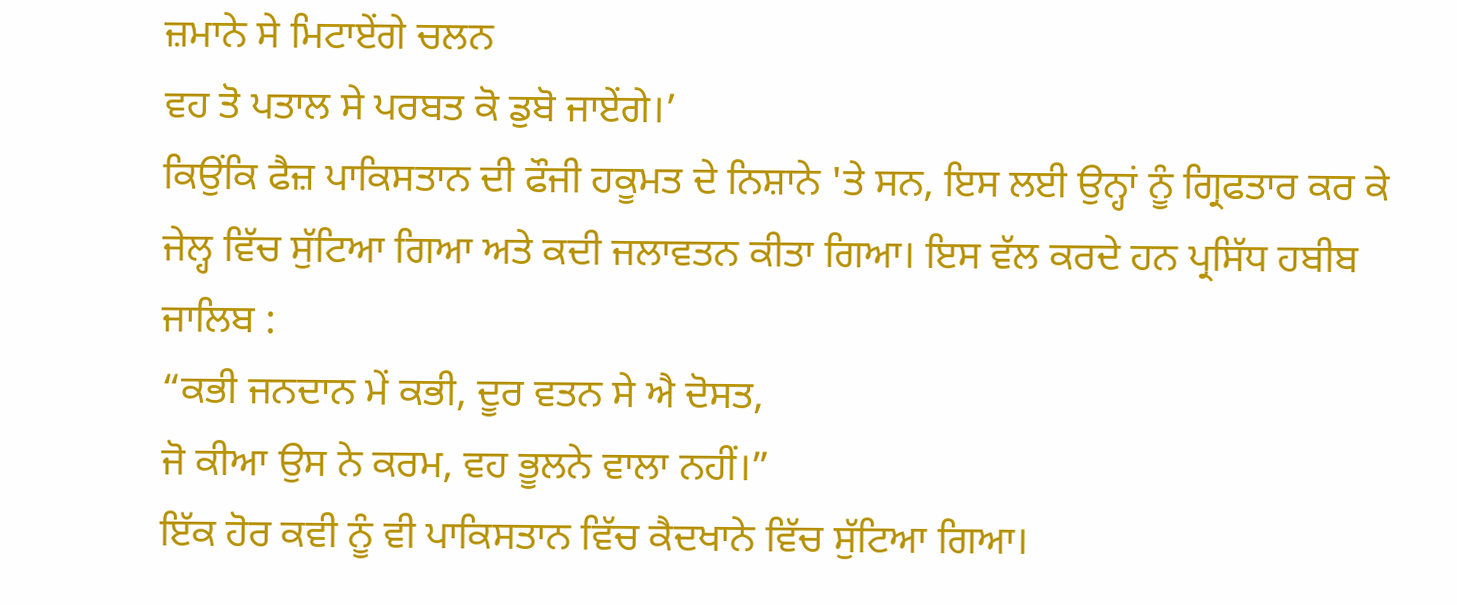ਜ਼ਮਾਨੇ ਸੇ ਮਿਟਾਏਂਗੇ ਚਲਨ
ਵਹ ਤੋ ਪਤਾਲ ਸੇ ਪਰਬਤ ਕੋ ਡੁਬੋ ਜਾਏਂਗੇ।’
ਕਿਉਂਕਿ ਫੈਜ਼ ਪਾਕਿਸਤਾਨ ਦੀ ਫੌਜੀ ਹਕੂਮਤ ਦੇ ਨਿਸ਼ਾਨੇ 'ਤੇ ਸਨ, ਇਸ ਲਈ ਉਨ੍ਹਾਂ ਨੂੰ ਗ੍ਰਿਫਤਾਰ ਕਰ ਕੇ ਜੇਲ੍ਹ ਵਿੱਚ ਸੁੱਟਿਆ ਗਿਆ ਅਤੇ ਕਦੀ ਜਲਾਵਤਨ ਕੀਤਾ ਗਿਆ। ਇਸ ਵੱਲ ਕਰਦੇ ਹਨ ਪ੍ਰਸਿੱਧ ਹਬੀਬ ਜਾਲਿਬ :
“ਕਭੀ ਜਨਦਾਨ ਮੇਂ ਕਭੀ, ਦੂਰ ਵਤਨ ਸੇ ਐ ਦੋਸਤ,
ਜੋ ਕੀਆ ਉਸ ਨੇ ਕਰਮ, ਵਹ ਭੂਲਨੇ ਵਾਲਾ ਨਹੀਂ।”
ਇੱਕ ਹੋਰ ਕਵੀ ਨੂੰ ਵੀ ਪਾਕਿਸਤਾਨ ਵਿੱਚ ਕੈਦਖਾਨੇ ਵਿੱਚ ਸੁੱਟਿਆ ਗਿਆ।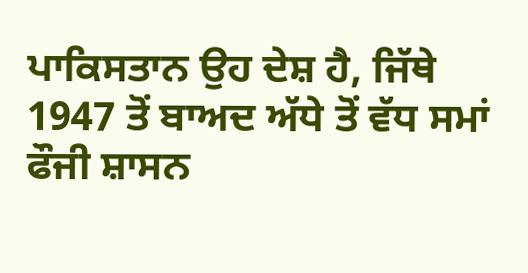ਪਾਕਿਸਤਾਨ ਉਹ ਦੇਸ਼ ਹੈ, ਜਿੱਥੇ 1947 ਤੋਂ ਬਾਅਦ ਅੱਧੇ ਤੋਂ ਵੱਧ ਸਮਾਂ ਫੌਜੀ ਸ਼ਾਸਨ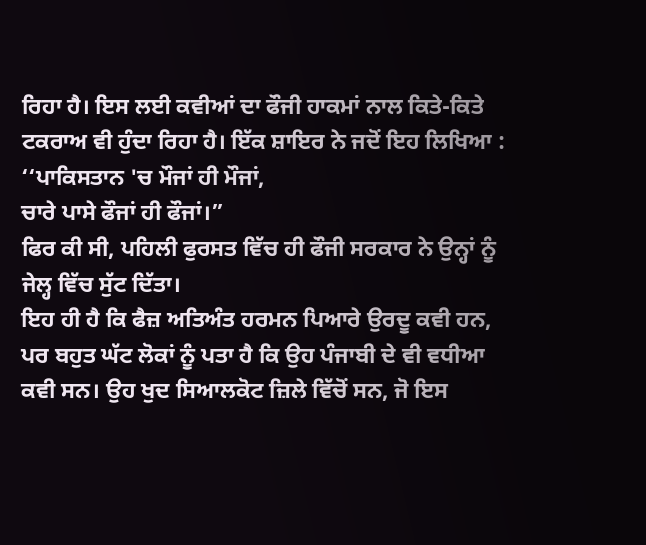ਰਿਹਾ ਹੈ। ਇਸ ਲਈ ਕਵੀਆਂ ਦਾ ਫੌਜੀ ਹਾਕਮਾਂ ਨਾਲ ਕਿਤੇ-ਕਿਤੇ ਟਕਰਾਅ ਵੀ ਹੁੰਦਾ ਰਿਹਾ ਹੈ। ਇੱਕ ਸ਼ਾਇਰ ਨੇ ਜਦੋਂ ਇਹ ਲਿਖਿਆ :
‘‘ਪਾਕਿਸਤਾਨ 'ਚ ਮੌਜਾਂ ਹੀ ਮੌਜਾਂ,
ਚਾਰੇ ਪਾਸੇ ਫੌਜਾਂ ਹੀ ਫੌਜਾਂ।”
ਫਿਰ ਕੀ ਸੀ, ਪਹਿਲੀ ਫੁਰਸਤ ਵਿੱਚ ਹੀ ਫੌਜੀ ਸਰਕਾਰ ਨੇ ਉਨ੍ਹਾਂ ਨੂੰ ਜੇਲ੍ਹ ਵਿੱਚ ਸੁੱਟ ਦਿੱਤਾ।
ਇਹ ਹੀ ਹੈ ਕਿ ਫੈਜ਼ ਅਤਿਅੰਤ ਹਰਮਨ ਪਿਆਰੇ ਉਰਦੂ ਕਵੀ ਹਨ, ਪਰ ਬਹੁਤ ਘੱਟ ਲੋਕਾਂ ਨੂੰ ਪਤਾ ਹੈ ਕਿ ਉਹ ਪੰਜਾਬੀ ਦੇ ਵੀ ਵਧੀਆ ਕਵੀ ਸਨ। ਉਹ ਖੁਦ ਸਿਆਲਕੋਟ ਜ਼ਿਲੇ ਵਿੱਚੋਂ ਸਨ, ਜੋ ਇਸ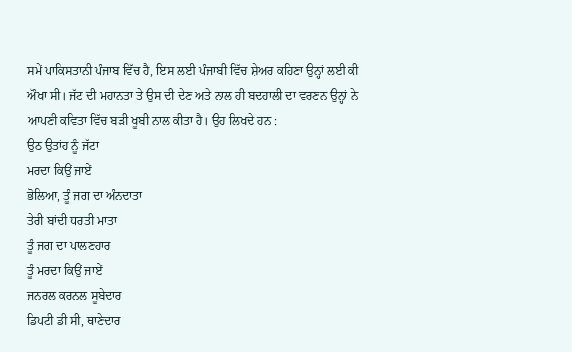ਸਮੇਂ ਪਾਕਿਸਤਾਨੀ ਪੰਜਾਬ ਵਿੱਚ ਹੈ, ਇਸ ਲਈ ਪੰਜਾਬੀ ਵਿੱਚ ਸ਼ੇਅਰ ਕਹਿਣਾ ਉਨ੍ਹਾਂ ਲਈ ਕੀ ਔਖਾ ਸੀ। ਜੱਟ ਦੀ ਮਹਾਨਤਾ ਤੇ ਉਸ ਦੀ ਦੇਣ ਅਤੇ ਨਾਲ ਹੀ ਬਦਹਾਲੀ ਦਾ ਵਰਣਨ ਉਨ੍ਹਾਂ ਨੇ ਆਪਣੀ ਕਵਿਤਾ ਵਿੱਚ ਬੜੀ ਖੂਬੀ ਨਾਲ ਕੀਤਾ ਹੈ। ਉਹ ਲਿਖਦੇ ਹਨ :
ਉਠ ਉਤਾਂਹ ਨੂੰ ਜੱਟਾ
ਮਰਦਾ ਕਿਉਂ ਜਾਏਂ
ਭੋਲਿਆ, ਤੂੰ ਜਗ ਦਾ ਅੰਨਦਾਤਾ
ਤੇਰੀ ਬਾਂਦੀ ਧਰਤੀ ਮਾਤਾ
ਤੂੰ ਜਗ ਦਾ ਪਾਲਣਹਾਰ
ਤੂੰ ਮਰਦਾ ਕਿਉਂ ਜਾਏਂ
ਜਨਰਲ ਕਰਨਲ ਸੂਬੇਦਾਰ
ਡਿਪਟੀ ਡੀ ਸੀ, ਥਾਣੇਦਾਰ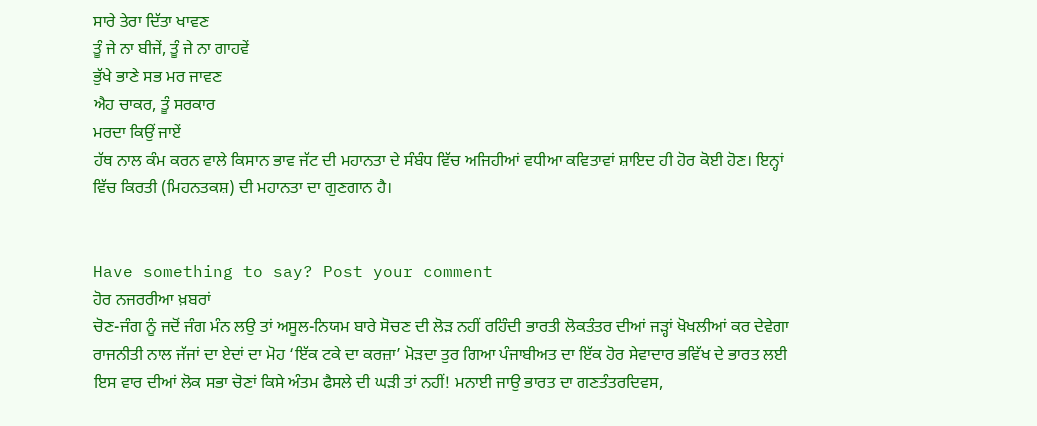ਸਾਰੇ ਤੇਰਾ ਦਿੱਤਾ ਖਾਵਣ
ਤੂੰ ਜੇ ਨਾ ਬੀਜੇਂ, ਤੂੰ ਜੇ ਨਾ ਗਾਹਵੇਂ
ਭੁੱਖੇ ਭਾਣੇ ਸਭ ਮਰ ਜਾਵਣ
ਐਹ ਚਾਕਰ, ਤੂੰ ਸਰਕਾਰ
ਮਰਦਾ ਕਿਉਂ ਜਾਏਂ
ਹੱਥ ਨਾਲ ਕੰਮ ਕਰਨ ਵਾਲੇ ਕਿਸਾਨ ਭਾਵ ਜੱਟ ਦੀ ਮਹਾਨਤਾ ਦੇ ਸੰਬੰਧ ਵਿੱਚ ਅਜਿਹੀਆਂ ਵਧੀਆ ਕਵਿਤਾਵਾਂ ਸ਼ਾਇਦ ਹੀ ਹੋਰ ਕੋਈ ਹੋਣ। ਇਨ੍ਹਾਂ ਵਿੱਚ ਕਿਰਤੀ (ਮਿਹਨਤਕਸ਼) ਦੀ ਮਹਾਨਤਾ ਦਾ ਗੁਣਗਾਨ ਹੈ।


Have something to say? Post your comment
ਹੋਰ ਨਜਰਰੀਆ ਖ਼ਬਰਾਂ
ਚੋਣ-ਜੰਗ ਨੂੰ ਜਦੋਂ ਜੰਗ ਮੰਨ ਲਉ ਤਾਂ ਅਸੂਲ-ਨਿਯਮ ਬਾਰੇ ਸੋਚਣ ਦੀ ਲੋੜ ਨਹੀਂ ਰਹਿੰਦੀ ਭਾਰਤੀ ਲੋਕਤੰਤਰ ਦੀਆਂ ਜੜ੍ਹਾਂ ਖੋਖਲੀਆਂ ਕਰ ਦੇਵੇਗਾ ਰਾਜਨੀਤੀ ਨਾਲ ਜੱਜਾਂ ਦਾ ਏਦਾਂ ਦਾ ਮੋਹ ‘ਇੱਕ ਟਕੇ ਦਾ ਕਰਜ਼ਾ’ ਮੋੜਦਾ ਤੁਰ ਗਿਆ ਪੰਜਾਬੀਅਤ ਦਾ ਇੱਕ ਹੋਰ ਸੇਵਾਦਾਰ ਭਵਿੱਖ ਦੇ ਭਾਰਤ ਲਈ ਇਸ ਵਾਰ ਦੀਆਂ ਲੋਕ ਸਭਾ ਚੋਣਾਂ ਕਿਸੇ ਅੰਤਮ ਫੈਸਲੇ ਦੀ ਘੜੀ ਤਾਂ ਨਹੀਂ! ਮਨਾਈ ਜਾਉ ਭਾਰਤ ਦਾ ਗਣਤੰਤਰਦਿਵਸ,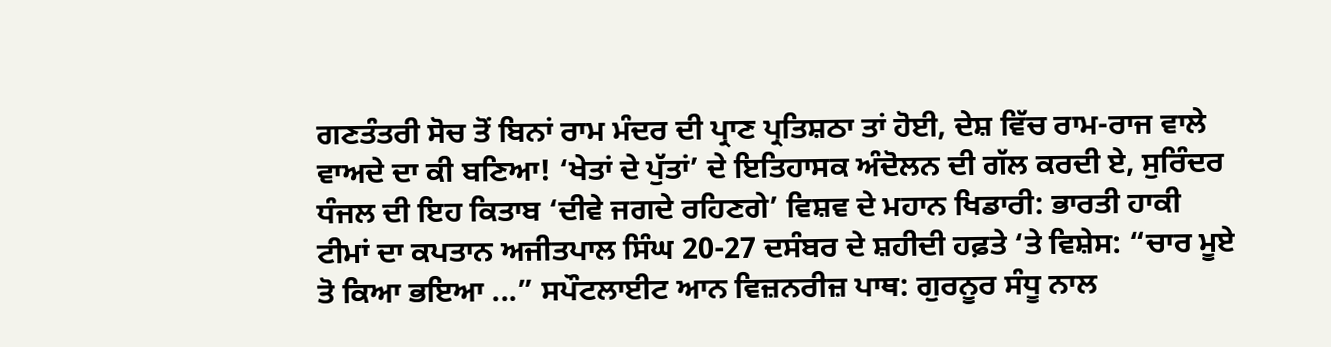ਗਣਤੰਤਰੀ ਸੋਚ ਤੋਂ ਬਿਨਾਂ ਰਾਮ ਮੰਦਰ ਦੀ ਪ੍ਰਾਣ ਪ੍ਰਤਿਸ਼ਠਾ ਤਾਂ ਹੋਈ, ਦੇਸ਼ ਵਿੱਚ ਰਾਮ-ਰਾਜ ਵਾਲੇ ਵਾਅਦੇ ਦਾ ਕੀ ਬਣਿਆ! ‘ਖੇਤਾਂ ਦੇ ਪੁੱਤਾਂ’ ਦੇ ਇਤਿਹਾਸਕ ਅੰਦੋਲਨ ਦੀ ਗੱਲ ਕਰਦੀ ਏ, ਸੁਰਿੰਦਰ ਧੰਜਲ ਦੀ ਇਹ ਕਿਤਾਬ ‘ਦੀਵੇ ਜਗਦੇ ਰਹਿਣਗੇ’ ਵਿਸ਼ਵ ਦੇ ਮਹਾਨ ਖਿਡਾਰੀ: ਭਾਰਤੀ ਹਾਕੀ ਟੀਮਾਂ ਦਾ ਕਪਤਾਨ ਅਜੀਤਪਾਲ ਸਿੰਘ 20-27 ਦਸੰਬਰ ਦੇ ਸ਼ਹੀਦੀ ਹਫ਼ਤੇ ‘ਤੇ ਵਿਸ਼ੇਸ: “ਚਾਰ ਮੂਏ ਤੋ ਕਿਆ ਭਇਆ ...” ਸਪੌਟਲਾਈਟ ਆਨ ਵਿਜ਼ਨਰੀਜ਼ ਪਾਥ: ਗੁਰਨੂਰ ਸੰਧੂ ਨਾਲ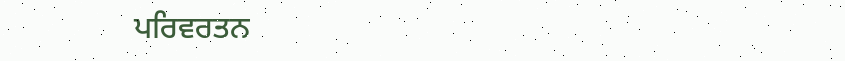ਪਰਿਵਰਤਨ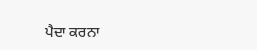ਪੈਦਾ ਕਰਨਾ